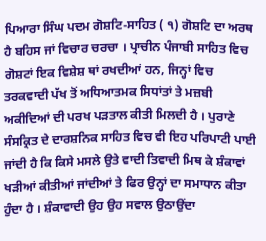ਪਿਆਰਾ ਸਿੰਘ ਪਦਮ ਗੋਸ਼ਟਿ-ਸਾਹਿਤ ( ੧) ਗੋਸ਼ਟਿ ਦਾ ਅਰਥ ਹੈ ਬਹਿਸ ਜਾਂ ਵਿਚਾਰ ਚਰਚਾ । ਪ੍ਰਾਚੀਨ ਪੰਜਾਬੀ ਸਾਹਿਤ ਵਿਚ ਗੋਸ਼ਟਾਂ ਇਕ ਵਿਸ਼ੇਸ਼ ਥਾਂ ਰਖਦੀਆਂ ਹਨ, ਜਿਨ੍ਹਾਂ ਵਿਚ ਤਰਕਵਾਦੀ ਪੱਖ ਤੋਂ ਅਧਿਆਤਮਕ ਸਿਧਾਂਤਾਂ ਤੇ ਮਜ਼ਬੀ ਅਕੀਦਿਆਂ ਦੀ ਪਰਖ ਪੜਤਾਲ ਕੀਤੀ ਮਿਲਦੀ ਹੈ । ਪੁਰਾਣੇ ਸੰਸਕ੍ਰਿਤ ਦੇ ਦਾਰਸ਼ਨਿਕ ਸਾਹਿਤ ਵਿਚ ਵੀ ਇਹ ਪਰਿਪਾਟੀ ਪਾਈ ਜਾਂਦੀ ਹੈ ਕਿ ਕਿਸੇ ਮਸਲੇ ਉਤੇ ਵਾਦੀ ਤਿਵਾਦੀ ਮਿਥ ਕੇ ਸ਼ੰਕਾਵਾਂ ਖੜੀਆਂ ਕੀਤੀਆਂ ਜਾਂਦੀਆਂ ਤੇ ਫਿਰ ਉਨ੍ਹਾਂ ਦਾ ਸਮਾਧਾਨ ਕੀਤਾ ਹੁੰਦਾ ਹੈ । ਸ਼ੰਕਾਵਾਦੀ ਉਹ ਉਹ ਸਵਾਲ ਉਠਾਉਂਦਾ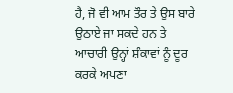ਹੈ, ਜੋ ਵੀ ਆਮ ਤੌਰ ਤੇ ਉਸ ਬਾਰੇ ਉਠਾਏ ਜਾ ਸਕਦੇ ਹਨ ਤੇ ਆਚਾਰੀ ਉਨ੍ਹਾਂ ਸ਼ੰਕਾਵਾਂ ਨੂੰ ਦੂਰ ਕਰਕੇ ਅਪਣਾ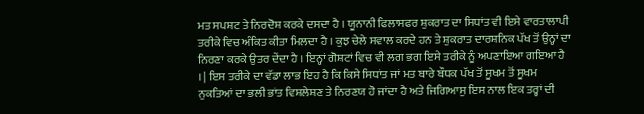ਮਤ ਸਪਸ਼ਟ ਤੇ ਨਿਰਦੋਸ਼ ਕਰਕੇ ਦਸਦਾ ਹੈ । ਯੂਨਾਨੀ ਫਿਲਾਸਫਰ ਸ਼ੁਕਰਾਤ ਦਾ ਸਿਧਾਂਤ ਵੀ ਇਸੇ ਵਾਰਤਾਲਾਪੀ ਤਰੀਕੇ ਵਿਚ ਅੰਕਿਤ ਕੀਤਾ ਮਿਲਦਾ ਹੈ । ਕੁਝ ਚੇਲੇ ਸਵਾਲ ਕਰਦੇ ਹਨ ਤੇ ਸ਼ੁਕਰਾਤ ਦਾਰਸ਼ਨਿਕ ਪੱਖ ਤੋਂ ਉਨ੍ਹਾਂ ਦਾ ਨਿਰਣਾ ਕਰਕੇ ਉਤਰ ਦੇਂਦਾ ਹੈ । ਇਨ੍ਹਾਂ ਗੋਸ਼ਟਾਂ ਵਿਚ ਵੀ ਲਗ ਭਗ ਇਸੇ ਤਰੀਕੇ ਨੂੰ ਅਪਣਾਇਆ ਗਇਆ ਹੈ । | ਇਸ ਤਰੀਕੇ ਦਾ ਵੱਡਾ ਲਾਭ ਇਹ ਹੈ ਕਿ ਕਿਸੇ ਸਿਧਾਂਤ ਜਾਂ ਮਤ ਬਾਰੇ ਬੌਧਕ ਪੱਖ ਤੋਂ ਸੂਖਮ ਤੋਂ ਸੂਖਮ ਨੁਕਤਿਆਂ ਦਾ ਭਲੀ ਭਾਂਤ ਵਿਸ਼ਲੇਸ਼ਣ ਤੇ ਨਿਰਣਯ ਹੋ ਜਾਂਦਾ ਹੈ ਅਤੇ ਜਿਗਿਆਸੁ ਇਸ ਨਾਲ ਇਕ ਤਰ੍ਹਾਂ ਦੀ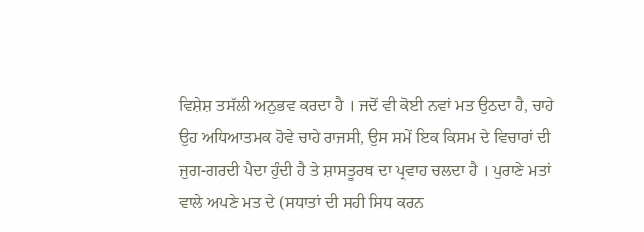ਵਿਸ਼ੇਸ਼ ਤਸੱਲੀ ਅਨੁਭਵ ਕਰਦਾ ਹੈ । ਜਦੋਂ ਵੀ ਕੋਈ ਨਵਾਂ ਮਤ ਉਠਦਾ ਹੈ, ਚਾਹੇ ਉਹ ਅਧਿਆਤਮਕ ਹੋਵੇ ਚਾਹੇ ਰਾਜਸੀ, ਉਸ ਸਮੇਂ ਇਕ ਕਿਸਮ ਦੇ ਵਿਚਾਰਾਂ ਦੀ ਜੁਗ-ਗਰਦੀ ਪੈਦਾ ਹੁੰਦੀ ਹੈ ਤੇ ਸ਼ਾਸਤੂਰਥ ਦਾ ਪ੍ਰਵਾਹ ਚਲਦਾ ਹੈ । ਪੁਰਾਣੇ ਮਤਾਂ ਵਾਲੇ ਅਪਣੇ ਮਤ ਦੇ (ਸਧਾਤਾਂ ਦੀ ਸਹੀ ਸਿਧ ਕਰਨ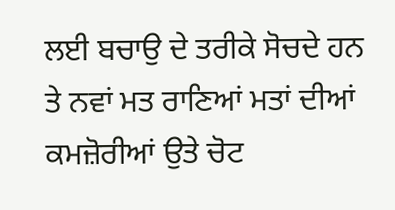ਲਈ ਬਚਾਉ ਦੇ ਤਰੀਕੇ ਸੋਚਦੇ ਹਨ ਤੇ ਨਵਾਂ ਮਤ ਰਾਣਿਆਂ ਮਤਾਂ ਦੀਆਂ ਕਮਜ਼ੋਰੀਆਂ ਉਤੇ ਚੋਟ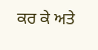ਕਰ ਕੇ ਅਤੇ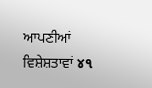ਆਪਣੀਆਂ ਵਿਸ਼ੇਸ਼ਤਾਵਾਂ ૪૧